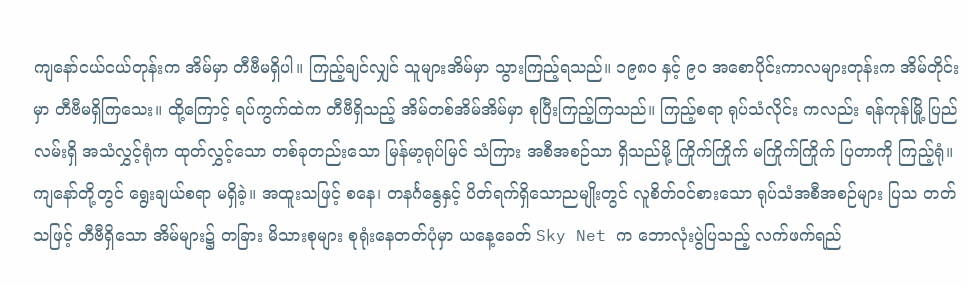ကျနော်ငယ်ငယ်တုန်းက အိမ်မှာ တီဗီမရှိပါ။ ကြည့်ချင်လျှင် သူများအိမ်မှာ သွားကြည့်ရသည်။ ၁၉၈၀ နှင့် ၉၀ အစောပိုင်းကာလများတုန်းက အိမ်တိုင်းမှာ တီဗီမရှိကြသေး။ ထို့ကြောင့် ရပ်ကွက်ထဲက တီဗီရှိသည့် အိမ်တစ်အိမ်အိမ်မှာ စုပြီးကြည့်ကြသည်။ ကြည့်စရာ ရုပ်သံလိုင်း ကလည်း ရန်ကုန်မြို့ ပြည်လမ်းရှိ အသံလွှင့်ရုံက ထုတ်လွှင့်သော တစ်ခုတည်းသော မြန်မာ့ရုပ်မြင် သံကြား အစီအစဉ်သာ ရှိသည်မို့ ကြိုက်ကြိုက် မကြိုက်ကြိုက် ပြတာကို ကြည့်ရုံ။ ကျနော်တို့တွင် ရွေးချယ်စရာ မရှိခဲ့။ အထူးသဖြင့် စနေ၊ တနင်္ဂနွေနှင့် ပိတ်ရက်ရှိသောညမျိုးတွင် လူစိတ်ဝင်စားသော ရုပ်သံအစီအစဉ်များ ပြသ တတ်သဖြင့် တီဗီရှိသော အိမ်များ၌ တခြား မိသားစုများ စုရုံးနေတတ်ပုံမှာ ယနေ့ခေတ် Sky Net က ဘောလုံးပွဲပြသည့် လက်ဖက်ရည်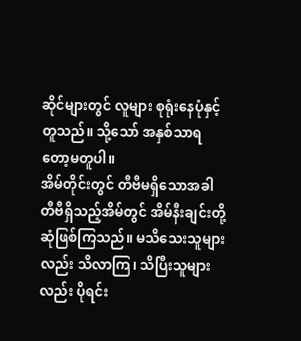ဆိုင်များတွင် လူများ စုရုံးနေပုံနှင့် တူသည်။ သို့သော် အနှစ်သာရတော့မတူပါ။
အိမ်တိုင်းတွင် တီဗီမရှိသောအခါ တီဗီရှိသည့်အိမ်တွင် အိမ်နီးချင်းတို့ ဆုံဖြစ်ကြသည်။ မသိသေးသူများ လည်း သိလာကြ၊ သိပြီးသူများလည်း ပိုရင်း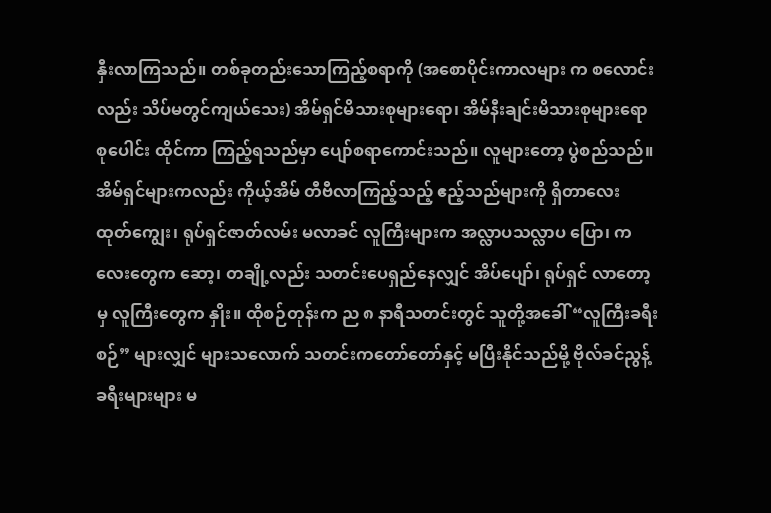နှီးလာကြသည်။ တစ်ခုတည်းသောကြည့်စရာကို (အစောပိုင်းကာလများ က စလောင်းလည်း သိပ်မတွင်ကျယ်သေး) အိမ်ရှင်မိသားစုများရော၊ အိမ်နီးချင်းမိသားစုများရော စုပေါင်း ထိုင်ကာ ကြည့်ရသည်မှာ ပျော်စရာကောင်းသည်။ လူများတော့ ပွဲစည်သည်။ အိမ်ရှင်များကလည်း ကိုယ့်အိမ် တီဗီလာကြည့်သည့် ဧည့်သည်များကို ရှိတာလေး ထုတ်ကျွေး၊ ရုပ်ရှင်ဇာတ်လမ်း မလာခင် လူကြီးများက အလ္လာပသလ္လာပ ပြော၊ ကလေးတွေက ဆော့၊ တချို့လည်း သတင်းပေရှည်နေလျှင် အိပ်ပျော်၊ ရုပ်ရှင် လာတော့မှ လူကြီးတွေက နှိုး။ ထိုစဉ်တုန်းက ည ၈ နာရီသတင်းတွင် သူတို့အခေါ် “လူကြီးခရီးစဉ်” များလျှင် များသလောက် သတင်းကတော်တော်နှင့် မပြီးနိုင်သည်မို့ ဗိုလ်ခင်ညွန့် ခရီးများများ မ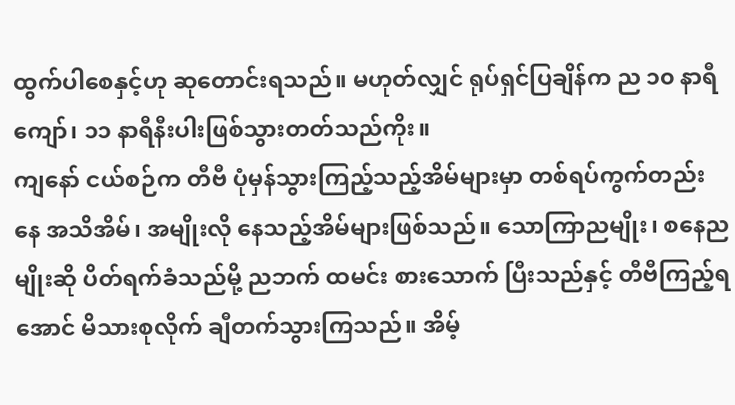ထွက်ပါစေနှင့်ဟု ဆုတောင်းရသည်။ မဟုတ်လျှင် ရုပ်ရှင်ပြချိန်က ည ၁၀ နာရီကျော်၊ ၁၁ နာရီနီးပါးဖြစ်သွားတတ်သည်ကိုး။
ကျနော် ငယ်စဉ်က တီဗီ ပုံမှန်သွားကြည့်သည့်အိမ်များမှာ တစ်ရပ်ကွက်တည်းနေ အသိအိမ်၊ အမျိုးလို နေသည့်အိမ်များဖြစ်သည်။ သောကြာညမျိုး၊ စနေညမျိုးဆို ပိတ်ရက်ခံသည်မို့ ညဘက် ထမင်း စားသောက် ပြီးသည်နှင့် တီဗီကြည့်ရအောင် မိသားစုလိုက် ချီတက်သွားကြသည်။ အိမ့်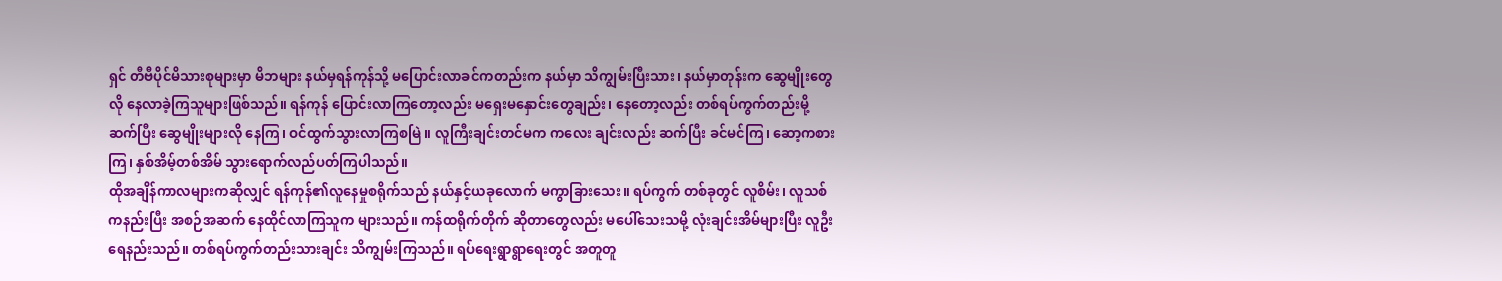ရှင် တီဗီပိုင်မိသားစုများမှာ မိဘများ နယ်မှရန်ကုန်သို့ မပြောင်းလာခင်ကတည်းက နယ်မှာ သိကျွမ်းပြီးသား၊ နယ်မှာတုန်းက ဆွေမျိုးတွေ လို နေလာခဲ့ကြသူများဖြစ်သည်။ ရန်ကုန် ပြောင်းလာကြတော့လည်း မရှေးမနှောင်းတွေချည်း၊ နေတော့လည်း တစ်ရပ်ကွက်တည်းမို့ ဆက်ပြီး ဆွေမျိုးများလို နေကြ၊ ဝင်ထွက်သွားလာကြစမြဲ။ လူကြီးချင်းတင်မက ကလေး ချင်းလည်း ဆက်ပြီး ခင်မင်ကြ၊ ဆော့ကစားကြ၊ နှစ်အိမ့်တစ်အိမ် သွားရောက်လည်ပတ်ကြပါသည်။
ထိုအချိန်ကာလများကဆိုလျှင် ရန်ကုန်၏လူနေမှုစရိုက်သည် နယ်နှင့်ယခုလောက် မကွာခြားသေး။ ရပ်ကွက် တစ်ခုတွင် လူစိမ်း၊ လူသစ်ကနည်းပြီး အစဉ်အဆက် နေထိုင်လာကြသူက များသည်။ ကန်ထရိုက်တိုက် ဆိုတာတွေလည်း မပေါ်သေးသမို့ လုံးချင်းအိမ်များပြီး လူဦးရေနည်းသည်။ တစ်ရပ်ကွက်တည်းသားချင်း သိကျွမ်းကြသည်။ ရပ်ရေးရွာရွာရေးတွင် အတူတူ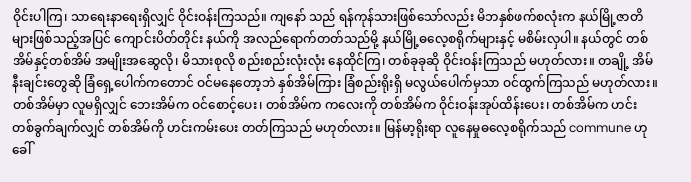ဝိုင်းပါကြ၊ သာရေးနာရေးရှိလျှင် ဝိုင်းဝန်းကြသည်။ ကျနော် သည် ရန်ကုန်သားဖြစ်သော်လည်း မိဘနှစ်ဖက်စလုံးက နယ်မြို့ဇာတိများဖြစ်သည့်အပြင် ကျောင်းပိတ်တိုင်း နယ်ကို အလည်ရောက်တတ်သည်မို့ နယ်မြို့ဓလေ့စရိုက်များနှင့် မစိမ်းလှပါ။ နယ်တွင် တစ်အိမ်နှင့်တစ်အိမ် အမျိုးအဆွေလို၊ မိသားစုလို စည်းစည်းလုံးလုံး နေထိုင်ကြ၊ တစ်ခုခုဆို ဝိုင်းဝန်းကြသည် မဟုတ်လား။ တချို့ အိမ်နီးချင်းတွေဆို ခြံရှေ့ပေါက်ကတောင် ဝင်မနေတော့ဘဲ နှစ်အိမ်ကြား ခြံစည်းရိုးရှိ မလွယ်ပေါက်မှသာ ဝင်ထွက်ကြသည် မဟုတ်လား။ တစ်အိမ်မှာ လူမရှိလျှင် ဘေးအိမ်က ဝင်စောင့်ပေး၊ တစ်အိမ်က ကလေးကို တစ်အိမ်က ဝိုင်းဝန်းအုပ်ထိန်းပေး၊ တစ်အိမ်က ဟင်းတစ်ခွက်ချက်လျှင် တစ်အိမ်ကို ဟင်းကမ်းပေး တတ်ကြသည် မဟုတ်လား။ မြန်မာ့ရိုးရာ လူနေမှုဓလေ့စရိုက်သည် commune ဟုခေါ်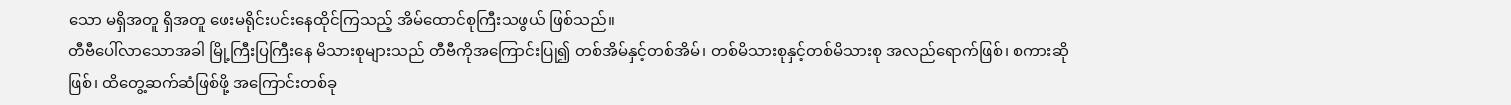သော မရှိအတူ ရှိအတူ ဖေးမရိုင်းပင်းနေထိုင်ကြသည့် အိမ်ထောင်စုကြီးသဖွယ် ဖြစ်သည်။
တီဗီပေါ်လာသောအခါ မြို့ကြီးပြကြီးနေ မိသားစုများသည် တီဗီကိုအကြောင်းပြု၍ တစ်အိမ်နှင့်တစ်အိမ်၊ တစ်မိသားစုနှင့်တစ်မိသားစု အလည်ရောက်ဖြစ်၊ စကားဆိုဖြစ်၊ ထိတွေ့ဆက်ဆံဖြစ်ဖို့ အကြောင်းတစ်ခု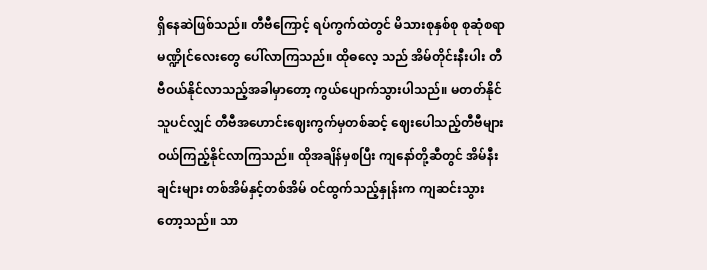ရှိနေဆဲဖြစ်သည်။ တီဗီကြောင့် ရပ်ကွက်ထဲတွင် မိသားစုနှစ်စု စုဆုံစရာမဏ္ဍိုင်လေးတွေ ပေါ်လာကြသည်။ ထိုဓလေ့ သည် အိမ်တိုင်းနီးပါး တီဗီဝယ်နိုင်လာသည့်အခါမှာတော့ ကွယ်ပျောက်သွားပါသည်။ မတတ်နိုင်သူပင်လျှင် တီဗီအဟောင်းဈေးကွက်မှတစ်ဆင့် ဈေးပေါသည့်တီဗီများ ဝယ်ကြည့်နိုင်လာကြသည်။ ထိုအချိန်မှစပြီး ကျနော်တို့ဆီတွင် အိမ်နီးချင်းများ တစ်အိမ်နှင့်တစ်အိမ် ဝင်ထွက်သည့်နှုန်းက ကျဆင်းသွား တော့သည်။ သာ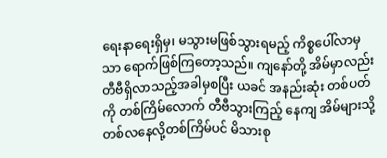ရေးနာရေးရှိမှ၊ မသွားမဖြစ်သွားရမည့် ကိစ္စပေါ်လာမှသာ ရောက်ဖြစ်ကြတော့သည်။ ကျနော်တို့ အိမ်မှာလည်း တီဗီရှိလာသည့်အခါမှစပြီး ယခင် အနည်းဆုံး တစ်ပတ်ကို တစ်ကြိမ်လောက် တီဗီသွားကြည့် နေကျ အိမ်များသို့ တစ်လနေလို့တစ်ကြိမ်ပင် မိသားစု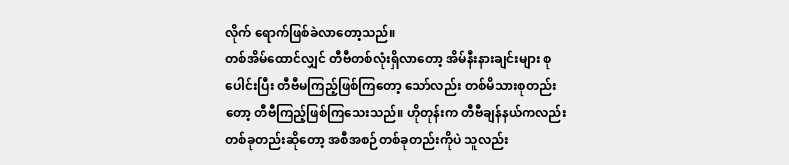လိုက် ရောက်ဖြစ်ခဲလာတော့သည်။
တစ်အိမ်ထောင်လျှင် တီဗီတစ်လုံးရှိလာတော့ အိမ်နီးနားချင်းများ စုပေါင်းပြီး တီဗီမကြည့်ဖြစ်ကြတော့ သော်လည်း တစ်မိသားစုတည်းတော့ တီဗီကြည့်ဖြစ်ကြသေးသည်။ ဟိုတုန်းက တီဗီချန်နယ်ကလည်း တစ်ခုတည်းဆိုတော့ အစီအစဉ်တစ်ခုတည်းကိုပဲ သူလည်း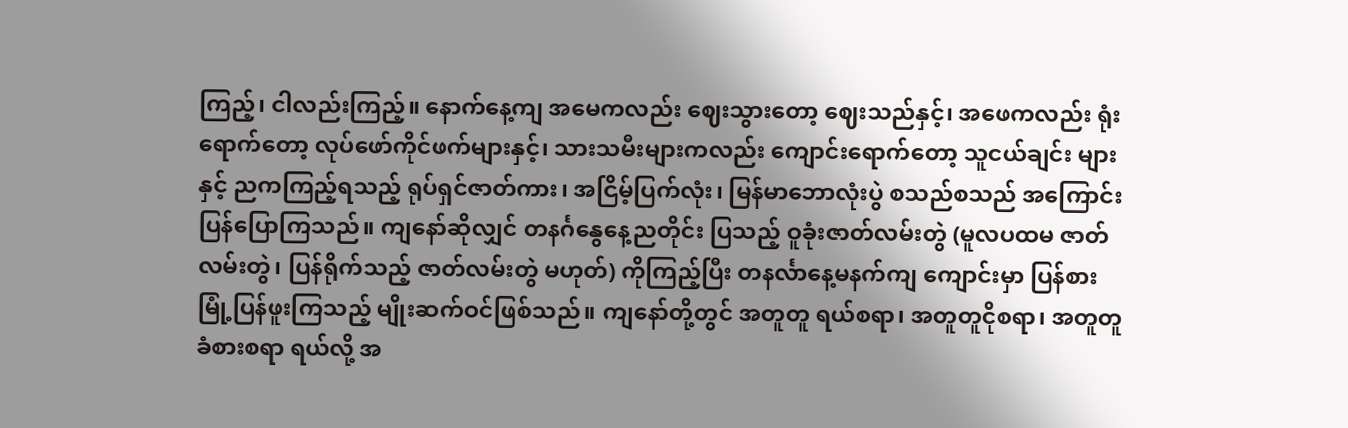ကြည့်၊ ငါလည်းကြည့်။ နောက်နေ့ကျ အမေကလည်း ဈေးသွားတော့ ဈေးသည်နှင့်၊ အဖေကလည်း ရုံးရောက်တော့ လုပ်ဖော်ကိုင်ဖက်များနှင့်၊ သားသမီးများကလည်း ကျောင်းရောက်တော့ သူငယ်ချင်း များနှင့် ညကကြည့်ရသည့် ရုပ်ရှင်ဇာတ်ကား၊ အငြိမ့်ပြက်လုံး၊ မြန်မာဘောလုံးပွဲ စသည်စသည် အကြောင်း ပြန်ပြောကြသည်။ ကျနော်ဆိုလျှင် တနင်္ဂနွေနေ့ညတိုင်း ပြသည့် ဝူခုံးဇာတ်လမ်းတွဲ (မူလပထမ ဇာတ်လမ်းတွဲ၊ ပြန်ရိုက်သည့် ဇာတ်လမ်းတွဲ မဟုတ်) ကိုကြည့်ပြီး တနင်္လာနေ့မနက်ကျ ကျောင်းမှာ ပြန်စားမြုံ့ပြန်ဖူးကြသည့် မျိုးဆက်ဝင်ဖြစ်သည်။ ကျနော်တို့တွင် အတူတူ ရယ်စရာ၊ အတူတူငိုစရာ၊ အတူတူခံစားစရာ ရယ်လို့ အ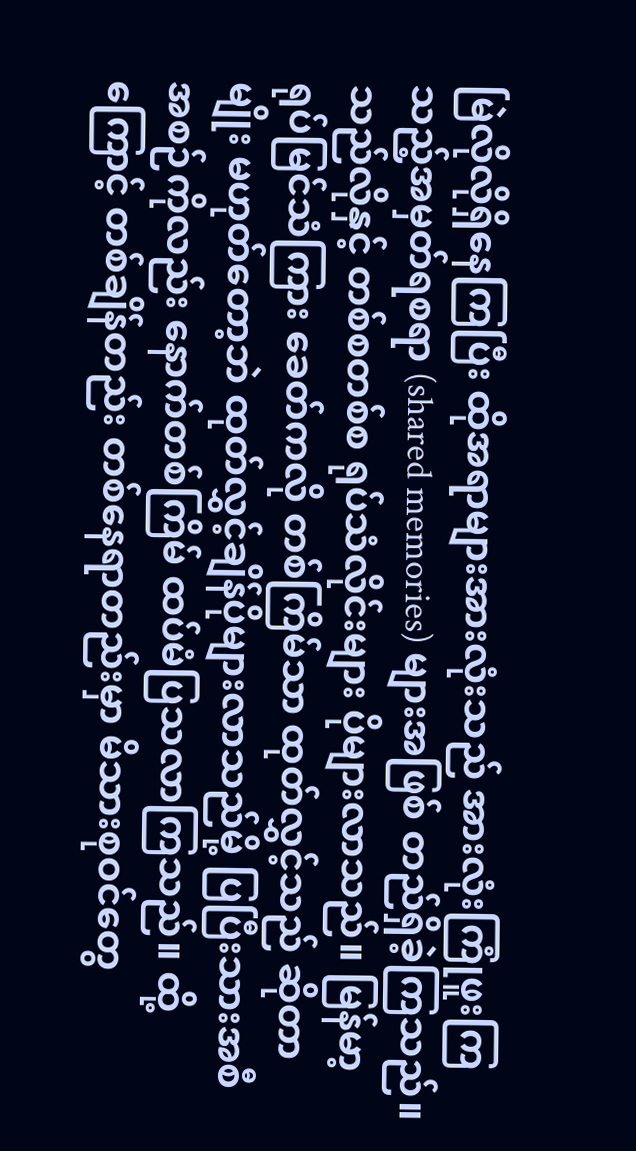မြဲလိုလိုရှိနေကြပြီး ထိုအရာများအားလုံးသည် အားလုံးကြုံဖူးကြသည့်အမှတ်ရစရာ (shared memories) များအဖြစ် တည်ရှိခဲ့ကြသည်။
သည်လိုနှင့် တစ်စတစ်စ ရုပ်သံလိုင်းများ ပိုများလာသည်။ မြန်မာ့ရုပ်မြင်သံကြား ခေတ်ကလို တစ်ကြိမ်သာ ထုတ်လွှင့်သည် ဆိုတာမျိုး မဟုတ်တော့ဘဲ ထုတ်လွှင့်ချိန်ပိုများလာသည်မို့ ပြပြီးသားအစီအစဉ်ကိုလည်း နောက်တစ်ကြိမ် ထပ်မံပြသလာကြသည်။ ထို့ကြောင့် တစ်ချိန်တည်း တစ်နေရာတည်းမှာ မိသားစုဝင်တွေ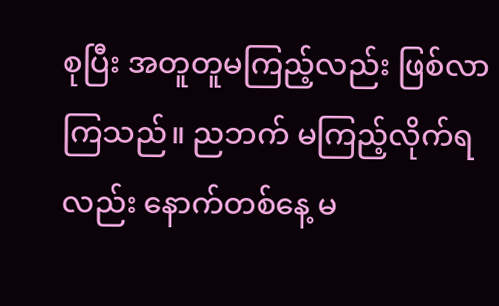စုပြီး အတူတူမကြည့်လည်း ဖြစ်လာကြသည်။ ညဘက် မကြည့်လိုက်ရလည်း နောက်တစ်နေ့ မ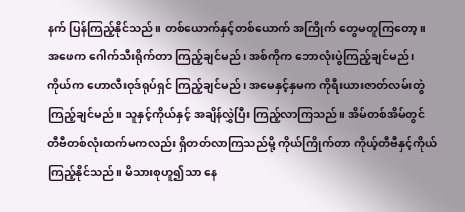နက် ပြန်ကြည့်နိုင်သည်။ တစ်ယောက်နှင့်တစ်ယောက် အကြိုက် တွေမတူကြတော့။ အဖေက ဂေါက်သီးရိုက်တာ ကြည့်ချင်မည်၊ အစ်ကိုက ဘောလုံးပွဲကြည့်ချင်မည်၊ ကိုယ်က ဟောလီးဝုဒ်ရုပ်ရှင် ကြည့်ချင်မည်၊ အမေနှင့်နှမက ကိုရီးယားဇာတ်လမ်းတွဲ ကြည့်ချင်မည်။ သူနှင့်ကိုယ်နှင့် အချိန်လွှဲပြီး ကြည့်လာကြသည်။ အိမ်တစ်အိမ်တွင် တီဗီတစ်လုံးထက်မကလည်း ရှိတတ်လာကြသည်မို့ ကိုယ်ကြိုက်တာ ကိုယ့်တီဗီနှင့်ကိုယ် ကြည့်နိုင်သည်။ မိသားစုဟူ၍သာ နေ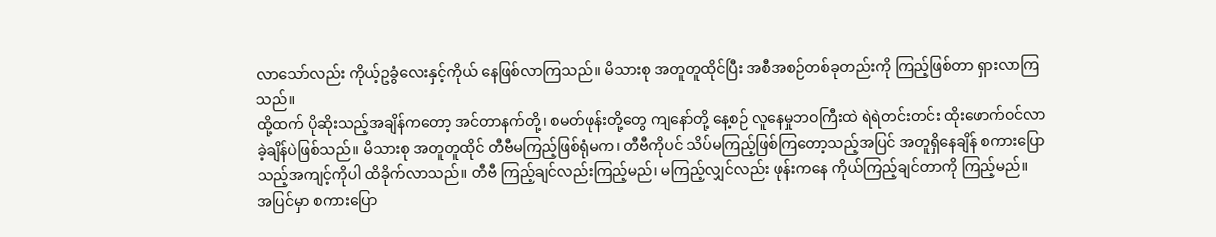လာသော်လည်း ကိုယ့်ဥခွံလေးနှင့်ကိုယ် နေဖြစ်လာကြသည်။ မိသားစု အတူတူထိုင်ပြီး အစီအစဉ်တစ်ခုတည်းကို ကြည့်ဖြစ်တာ ရှားလာကြသည်။
ထို့ထက် ပိုဆိုးသည့်အချိန်ကတော့ အင်တာနက်တို့၊ စမတ်ဖုန်းတို့တွေ ကျနော်တို့ နေ့စဉ် လူနေမှုဘဝကြီးထဲ ရဲရဲတင်းတင်း ထိုးဖောက်ဝင်လာခဲ့ချိန်ပဲဖြစ်သည်။ မိသားစု အတူတူထိုင် တီဗီမကြည့်ဖြစ်ရုံမက၊ တီဗီကိုပင် သိပ်မကြည့်ဖြစ်ကြတော့သည့်အပြင် အတူရှိနေချိန် စကားပြောသည့်အကျင့်ကိုပါ ထိခိုက်လာသည်။ တီဗီ ကြည့်ချင်လည်းကြည့်မည်၊ မကြည့်လျှင်လည်း ဖုန်းကနေ ကိုယ်ကြည့်ချင်တာကို ကြည့်မည်။ အပြင်မှာ စကားပြော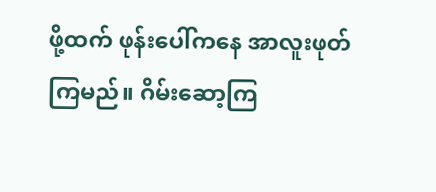ဖို့ထက် ဖုန်းပေါ်ကနေ အာလူးဖုတ်ကြမည်။ ဂိမ်းဆော့ကြ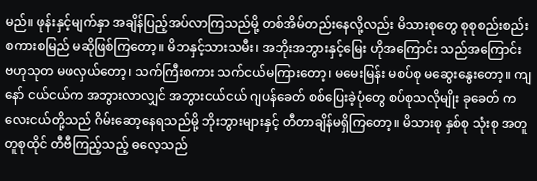မည်။ ဖုန်းနှင့်မျက်နှာ အချိန်ပြည့်အပ်လာကြသည်မို့ တစ်အိမ်တည်းနေလို့လည်း မိသားစုတွေ စုစုစည်းစည်း စကားစမြည် မဆိုဖြစ်ကြတော့။ မိဘနှင့်သားသမီး၊ အဘိုးအဘွားနှင့်မြေး ဟိုအကြောင်း သည်အကြောင်း ဗဟုသုတ မဖလှယ်တော့၊ သက်ကြီးစကား သက်ငယ်မကြားတော့၊ မမေးမြန်း မစပ်စု မဆွေးနွေးတော့။ ကျနော် ငယ်ငယ်က အဘွားလာလျှင် အဘွားငယ်ငယ် ဂျပန်ခေတ် စစ်ပြေးခဲ့ပုံတွေ စပ်စုသလိုမျိုး ခုခေတ် ကလေးငယ်တို့သည် ဂိမ်းဆော့နေရသည်မို့ ဘိုးဘွားများနှင့် တီတာချိန်မရှိကြတော့။ မိသားစု နှစ်စု သုံးစု အတူတူစုထိုင် တီဗီကြည့်သည့် ဓလေ့သည်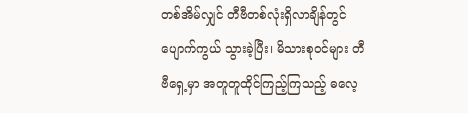တစ်အိမ်လျှင် တီဗီတစ်လုံးရှိလာချိန်တွင် ပျောက်ကွယ် သွားခဲ့ပြီး၊ မိသားစုဝင်များ တီဗီရှေ့မှာ အတူတူထိုင်ကြည့်ကြသည့် ဓလေ့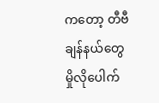ကတော့ တီဗီချန်နယ်တွေ မှိုလိုပေါက်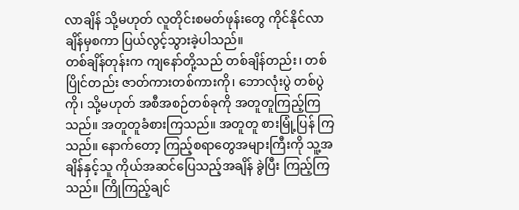လာချိန် သို့မဟုတ် လူတိုင်းစမတ်ဖုန်းတွေ ကိုင်နိုင်လာချိန်မှစကာ ပြယ်လွင့်သွားခဲ့ပါသည်။
တစ်ချိန်တုန်းက ကျနော်တို့သည် တစ်ချိန်တည်း၊ တစ်ပြိုင်တည်း ဇာတ်ကားတစ်ကားကို၊ ဘောလုံးပွဲ တစ်ပွဲကို၊ သို့မဟုတ် အစီအစဉ်တစ်ခုကို အတူတူကြည့်ကြသည်။ အတူတူခံစားကြသည်။ အတူတူ စားမြုံ့ပြန် ကြသည်။ နောက်တော့ ကြည့်စရာတွေအများကြီးကို သူ့အချိန်နှင့်သူ ကိုယ်အဆင်ပြေသည့်အချိန် ခွဲပြီး ကြည့်ကြသည်။ ကြိုကြည့်ချင်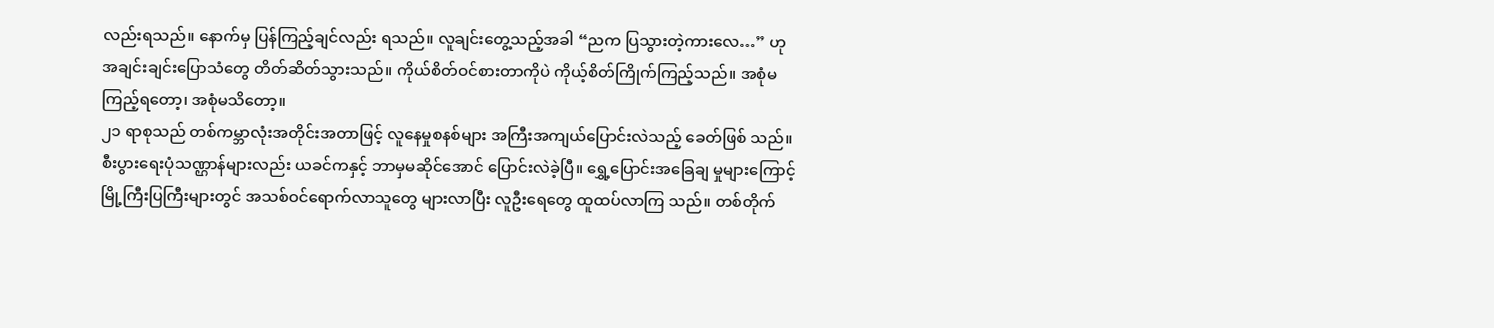လည်းရသည်။ နောက်မှ ပြန်ကြည့်ချင်လည်း ရသည်။ လူချင်းတွေ့သည့်အခါ “ညက ပြသွားတဲ့ကားလေ…” ဟု အချင်းချင်းပြောသံတွေ တိတ်ဆိတ်သွားသည်။ ကိုယ်စိတ်ဝင်စားတာကိုပဲ ကိုယ့်စိတ်ကြိုက်ကြည့်သည်။ အစုံမကြည့်ရတော့၊ အစုံမသိတော့။
၂၁ ရာစုသည် တစ်ကမ္ဘာလုံးအတိုင်းအတာဖြင့် လူနေမှုစနစ်များ အကြီးအကျယ်ပြောင်းလဲသည့် ခေတ်ဖြစ် သည်။ စီးပွားရေးပုံသဏ္ဌာန်များလည်း ယခင်ကနှင့် ဘာမှမဆိုင်အောင် ပြောင်းလဲခဲ့ပြီ။ ရွှေ့ပြောင်းအခြေချ မှုများကြောင့် မြို့ကြီးပြကြီးများတွင် အသစ်ဝင်ရောက်လာသူတွေ များလာပြီး လူဦးရေတွေ ထူထပ်လာကြ သည်။ တစ်တိုက်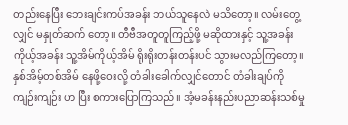တည်းနေပြီး ဘေးချင်းကပ်အခန်း ဘယ်သူနေလဲ မသိတော့။ လမ်းတွေ့လျှင် မနှုတ်ဆက် တော့။ တီဗီအတူတူကြည့်ဖို့ မဆိုထားနှင့် သူ့အခန်းကိုယ့်အခန်း သူ့အိမ်ကိုယ့်အိမ် ရိုးရိုးတန်းတန်းပင် သွားမလည်ကြတော့။ နှစ်အိမ့်တစ်အိမ် နေဖို့ဝေးလို့ တံခါးခေါက်လျှင်တောင် တံခါးချပ်ကို ကျဉ်းကျဉ်း ဟ ပြီး စကားပြောကြသည်။ အံ့မခန်းနည်းပညာဆန်းသစ်မှု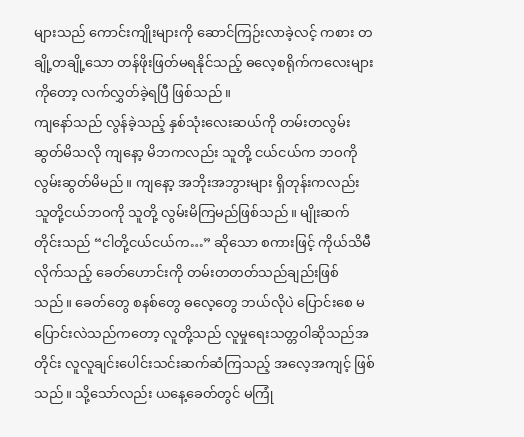များသည် ကောင်းကျိုးများကို ဆောင်ကြဉ်းလာခဲ့လင့် ကစား တချို့တချို့သော တန်ဖိုးဖြတ်မရနိုင်သည့် ဓလေ့စရိုက်ကလေးများကိုတော့ လက်လွှတ်ခဲ့ရပြီ ဖြစ်သည်။
ကျနော်သည် လွန်ခဲ့သည့် နှစ်သုံးလေးဆယ်ကို တမ်းတလွမ်းဆွတ်မိသလို ကျနော့ မိဘကလည်း သူတို့ ငယ်ငယ်က ဘဝကို လွမ်းဆွတ်မိမည်။ ကျနော့ အဘိုးအဘွားများ ရှိတုန်းကလည်း သူတို့ငယ်ဘဝကို သူတို့ လွမ်းမိကြမည်ဖြစ်သည်။ မျိုးဆက်တိုင်းသည် “ငါတို့ငယ်ငယ်က…” ဆိုသော စကားဖြင့် ကိုယ်သိမီလိုက်သည့် ခေတ်ဟောင်းကို တမ်းတတတ်သည်ချည်းဖြစ်သည်။ ခေတ်တွေ စနစ်တွေ ဓလေ့တွေ ဘယ်လိုပဲ ပြောင်းစေ မပြောင်းလဲသည်ကတော့ လူတို့သည် လူမှုရေးသတ္တဝါဆိုသည်အတိုင်း လူလူချင်းပေါင်းသင်းဆက်ဆံကြသည့် အလေ့အကျင့် ဖြစ်သည်။ သို့သော်လည်း ယနေ့ခေတ်တွင် မကြုံ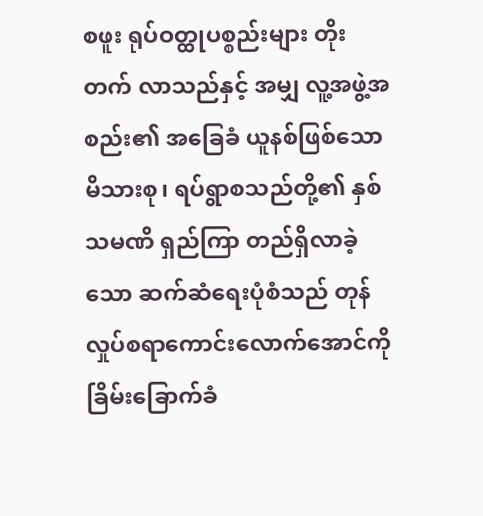စဖူး ရုပ်ဝတ္ထုပစ္စည်းများ တိုးတက် လာသည်နှင့် အမျှ လူ့အဖွဲ့အစည်း၏ အခြေခံ ယူနစ်ဖြစ်သော မိသားစု၊ ရပ်ရွာစသည်တို့၏ နှစ်သမဏိ ရှည်ကြာ တည်ရှိလာခဲ့သော ဆက်ဆံရေးပုံစံသည် တုန်လှုပ်စရာကောင်းလောက်အောင်ကို ခြိမ်းခြောက်ခံ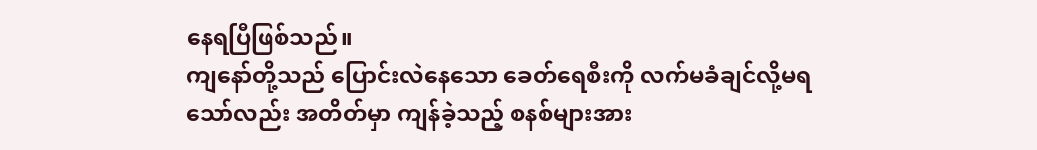နေရပြီဖြစ်သည်။
ကျနော်တို့သည် ပြောင်းလဲနေသော ခေတ်ရေစီးကို လက်မခံချင်လို့မရသော်လည်း အတိတ်မှာ ကျန်ခဲ့သည့် စနစ်များအား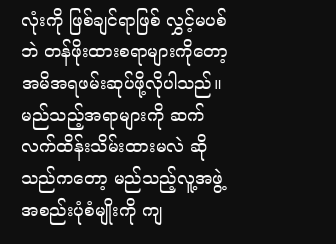လုံးကို ဖြစ်ချင်ရာဖြစ် လွှင့်မပစ်ဘဲ တန်ဖိုးထားစရာများကိုတော့ အမိအရဖမ်းဆုပ်ဖို့လိုပါသည်။ မည်သည့်အရာများကို ဆက်လက်ထိန်းသိမ်းထားမလဲ ဆိုသည်ကတော့ မည်သည့်လူ့အဖွဲ့အစည်းပုံစံမျိုးကို ကျ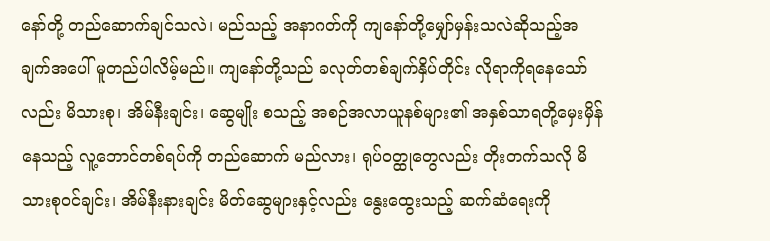နော်တို့ တည်ဆောက်ချင်သလဲ၊ မည်သည့် အနာဂတ်ကို ကျနော်တို့မျှော်မှန်းသလဲဆိုသည့်အချက်အပေါ် မူတည်ပါလိမ့်မည်။ ကျနော်တို့သည် ခလုတ်တစ်ချက်နှိပ်တိုင်း လိုရာကိုရနေသော်လည်း မိသားစု၊ အိမ်နီးချင်း၊ ဆွေမျိုး စသည့် အစဉ်အလာယူနစ်များ၏ အနှစ်သာရတို့မှေးမှိန်နေသည့် လူ့ဘောင်တစ်ရပ်ကို တည်ဆောက် မည်လား၊ ရုပ်ဝတ္ထုတွေလည်း တိုးတက်သလို မိသားစုဝင်ချင်း၊ အိမ်နီးနားချင်း မိတ်ဆွေများနှင့်လည်း နွေးထွေးသည့် ဆက်ဆံရေးကို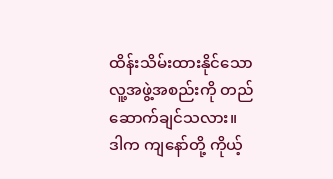ထိန်းသိမ်းထားနိုင်သော လူ့အဖွဲ့အစည်းကို တည်ဆောက်ချင်သလား။ ဒါက ကျနော်တို့ ကိုယ့်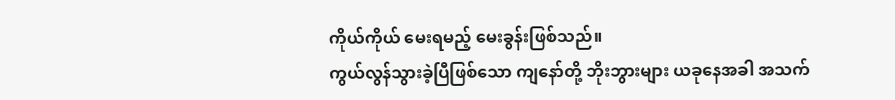ကိုယ်ကိုယ် မေးရမည့် မေးခွန်းဖြစ်သည်။
ကွယ်လွန်သွားခဲ့ပြီဖြစ်သော ကျနော်တို့ ဘိုးဘွားများ ယခုနေအခါ အသက်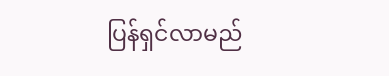ပြန်ရှင်လာမည်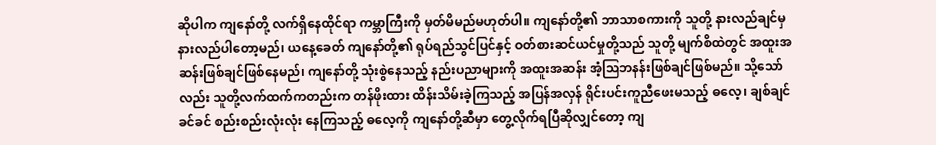ဆိုပါက ကျနော်တို့ လက်ရှိနေထိုင်ရာ ကမ္ဘာကြီးကို မှတ်မိမည်မဟုတ်ပါ။ ကျနော်တို့၏ ဘာသာစကားကို သူတို့ နားလည်ချင်မှ နားလည်ပါတော့မည်၊ ယနေ့ခေတ် ကျနော်တို့၏ ရုပ်ရည်သွင်ပြင်နှင့် ဝတ်စားဆင်ယင်မှုတို့သည် သူတို့ မျက်စိထဲတွင် အထူးအဆန်းဖြစ်ချင်ဖြစ်နေမည်၊ ကျနော်တို့ သုံးစွဲနေသည့် နည်းပညာများကို အထူးအဆန်း အံ့ဩဘနန်းဖြစ်ချင်ဖြစ်မည်။ သို့သော်လည်း သူတို့လက်ထက်ကတည်းက တန်ဖိုးထား ထိန်းသိမ်းခဲ့ကြသည့် အပြန်အလှန် ရိုင်းပင်းကူညီဖေးမသည့် ဓလေ့၊ ချစ်ချင်ခင်ခင် စည်းစည်းလုံးလုံး နေကြသည့် ဓလေ့ကို ကျနော်တို့ဆီမှာ တွေ့လိုက်ရပြီဆိုလျှင်တော့ ကျ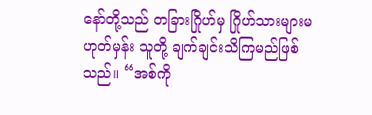နော်တို့သည် တခြားဂြိုဟ်မှ ဂြိုဟ်သားများမဟုတ်မှန်း သူတို့ ချက်ချင်းသိကြမည်ဖြစ်သည်။ “အစ်ကို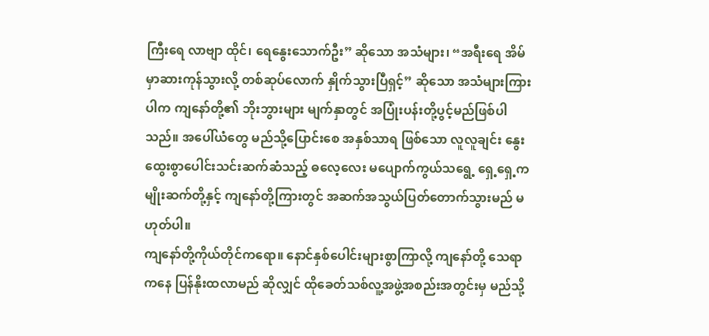ကြီးရေ လာဗျာ ထိုင်၊ ရေနွေးသောက်ဦး” ဆိုသော အသံများ၊ “အရီးရေ အိမ်မှာဆားကုန်သွားလို့ တစ်ဆုပ်လောက် နှိုက်သွားပြီရှင့်” ဆိုသော အသံများကြားပါက ကျနော်တို့၏ ဘိုးဘွားများ မျက်နှာတွင် အပြုံးပန်းတို့ပွင့်မည်ဖြစ်ပါသည်။ အပေါ်ယံတွေ မည်သို့ပြောင်းစေ အနှစ်သာရ ဖြစ်သော လူလူချင်း နွေးထွေးစွာပေါင်းသင်းဆက်ဆံသည့် ဓလေ့လေး မပျောက်ကွယ်သရွေ့ ရှေ့ရှေ့ကမျိုးဆက်တို့နှင့် ကျနော်တို့ကြားတွင် အဆက်အသွယ်ပြတ်တောက်သွားမည် မဟုတ်ပါ။
ကျနော်တို့ကိုယ်တိုင်ကရော။ နောင်နှစ်ပေါင်းများစွာကြာလို့ ကျနော်တို့ သေရာကနေ ပြန်နိုးထလာမည် ဆိုလျှင် ထိုခေတ်သစ်လူ့အဖွဲ့အစည်းအတွင်းမှ မည်သို့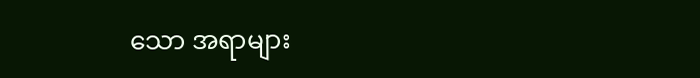သော အရာများ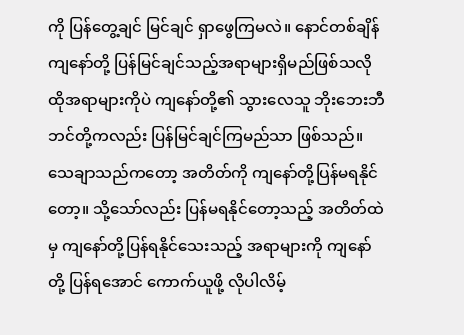ကို ပြန်တွေ့ချင် မြင်ချင် ရှာဖွေကြမလဲ။ နောင်တစ်ချိန် ကျနော်တို့ ပြန်မြင်ချင်သည့်အရာများရှိမည်ဖြစ်သလို ထိုအရာများကိုပဲ ကျနော်တို့၏ သွားလေသူ ဘိုးဘေးဘီဘင်တို့ကလည်း ပြန်မြင်ချင်ကြမည်သာ ဖြစ်သည်။ သေချာသည်ကတော့ အတိတ်ကို ကျနော်တို့ပြန်မရနိုင်တော့။ သို့သော်လည်း ပြန်မရနိုင်တော့သည့် အတိတ်ထဲမှ ကျနော်တို့ပြန်ရနိုင်သေးသည့် အရာများကို ကျနော်တို့ ပြန်ရအောင် ကောက်ယူဖို့ လိုပါလိမ့်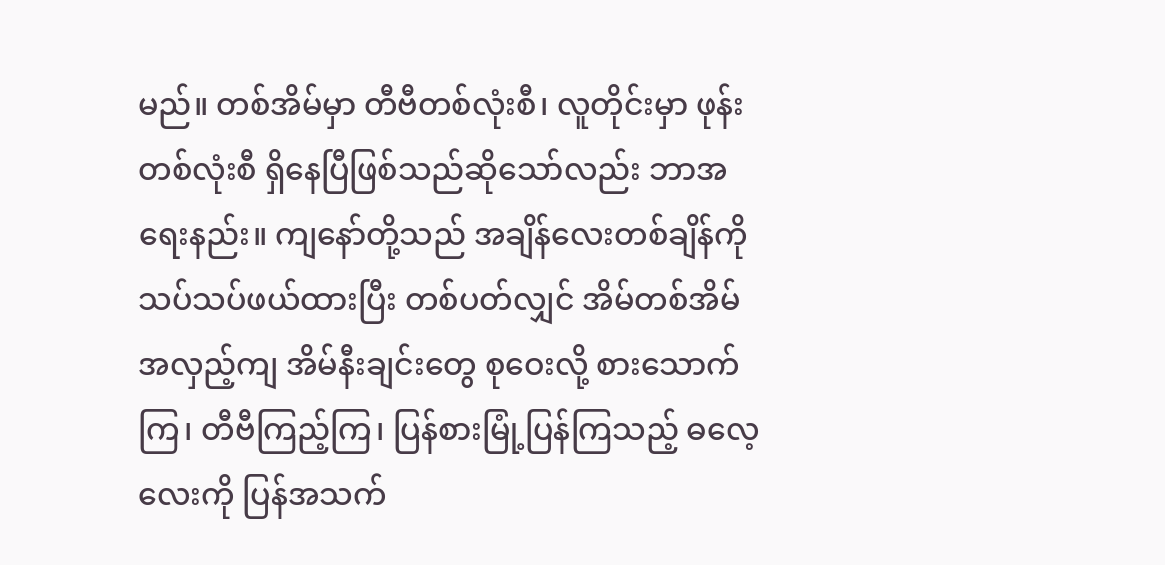မည်။ တစ်အိမ်မှာ တီဗီတစ်လုံးစီ၊ လူတိုင်းမှာ ဖုန်းတစ်လုံးစီ ရှိနေပြီဖြစ်သည်ဆိုသော်လည်း ဘာအရေးနည်း။ ကျနော်တို့သည် အချိန်လေးတစ်ချိန်ကို သပ်သပ်ဖယ်ထားပြီး တစ်ပတ်လျှင် အိမ်တစ်အိမ် အလှည့်ကျ အိမ်နီးချင်းတွေ စုဝေးလို့ စားသောက်ကြ၊ တီဗီကြည့်ကြ၊ ပြန်စားမြုံ့ပြန်ကြသည့် ဓလေ့လေးကို ပြန်အသက်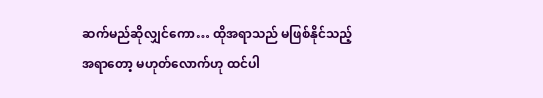ဆက်မည်ဆိုလျှင်ကော… ထိုအရာသည် မဖြစ်နိုင်သည့်အရာတော့ မဟုတ်လောက်ဟု ထင်ပါ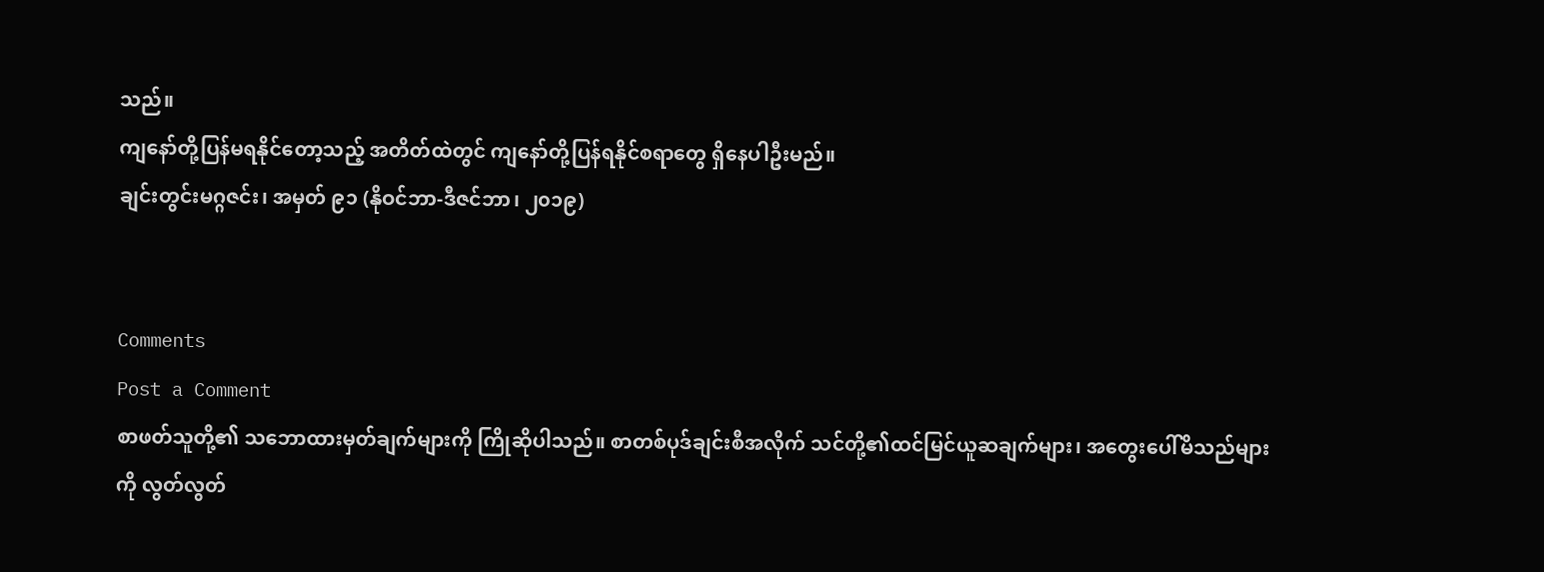သည်။
ကျနော်တို့ပြန်မရနိုင်တော့သည့် အတိတ်ထဲတွင် ကျနော်တို့ပြန်ရနိုင်စရာတွေ ရှိနေပါဦးမည်။
ချင်းတွင်းမဂ္ဂဇင်း၊ အမှတ် ၉၁ (နိုဝင်ဘာ-ဒီဇင်ဘာ၊ ၂၀၁၉)


Comments
Post a Comment
စာဖတ်သူတို့၏ သဘောထားမှတ်ချက်များကို ကြိုဆိုပါသည်။ စာတစ်ပုဒ်ချင်းစီအလိုက် သင်တို့၏ထင်မြင်ယူဆချက်များ၊ အတွေးပေါ်မိသည်များကို လွတ်လွတ်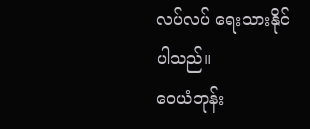လပ်လပ် ရေးသားနိုင်ပါသည်။
ဝေယံဘုန်း